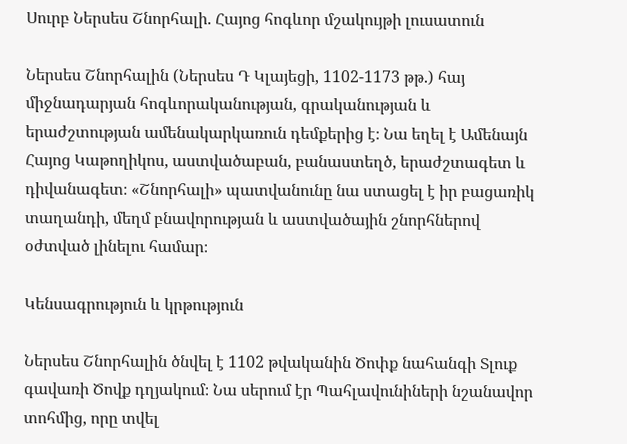Սուրբ Ներսես Շնորհալի. Հայոց հոգևոր մշակույթի լուսատուն

Ներսես Շնորհալին (Ներսես Դ Կլայեցի, 1102-1173 թթ.) հայ միջնադարյան հոգևորականության, գրականության և երաժշտության ամենակարկառուն դեմքերից է։ Նա եղել է Ամենայն Հայոց Կաթողիկոս, աստվածաբան, բանաստեղծ, երաժշտագետ և դիվանագետ։ «Շնորհալի» պատվանունը նա ստացել է իր բացառիկ տաղանդի, մեղմ բնավորության և աստվածային շնորհներով օժտված լինելու համար։

Կենսագրություն և կրթություն

Ներսես Շնորհալին ծնվել է 1102 թվականին Ծոփք նահանգի Տլուք գավառի Ծովք դղյակում։ Նա սերում էր Պահլավունիների նշանավոր տոհմից, որը տվել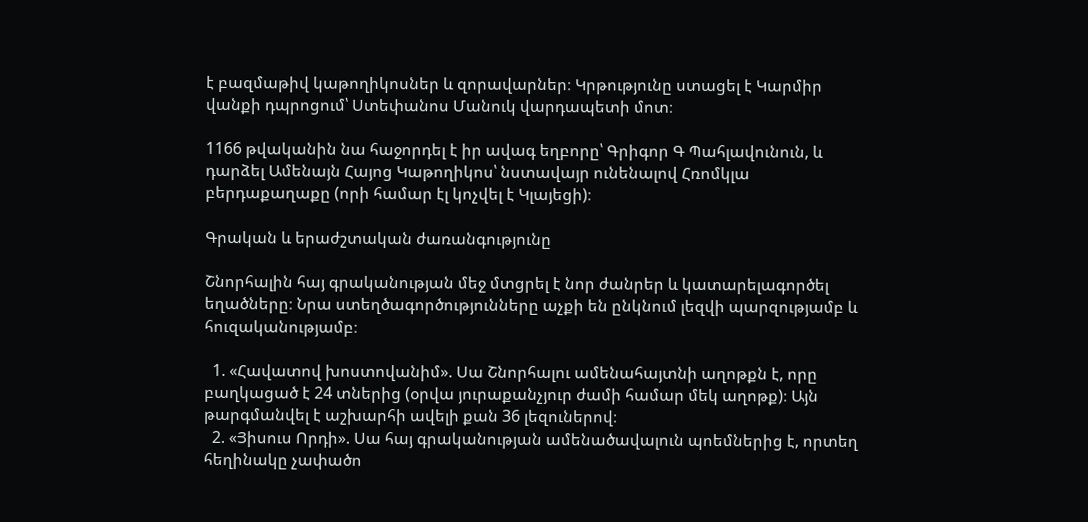է բազմաթիվ կաթողիկոսներ և զորավարներ։ Կրթությունը ստացել է Կարմիր վանքի դպրոցում՝ Ստեփանոս Մանուկ վարդապետի մոտ։

1166 թվականին նա հաջորդել է իր ավագ եղբորը՝ Գրիգոր Գ Պահլավունուն, և դարձել Ամենայն Հայոց Կաթողիկոս՝ նստավայր ունենալով Հռոմկլա բերդաքաղաքը (որի համար էլ կոչվել է Կլայեցի)։

Գրական և երաժշտական ժառանգությունը

Շնորհալին հայ գրականության մեջ մտցրել է նոր ժանրեր և կատարելագործել եղածները։ Նրա ստեղծագործությունները աչքի են ընկնում լեզվի պարզությամբ և հուզականությամբ։

  1. «Հավատով խոստովանիմ». Սա Շնորհալու ամենահայտնի աղոթքն է, որը բաղկացած է 24 տներից (օրվա յուրաքանչյուր ժամի համար մեկ աղոթք)։ Այն թարգմանվել է աշխարհի ավելի քան 36 լեզուներով։
  2. «Յիսուս Որդի». Սա հայ գրականության ամենածավալուն պոեմներից է, որտեղ հեղինակը չափածո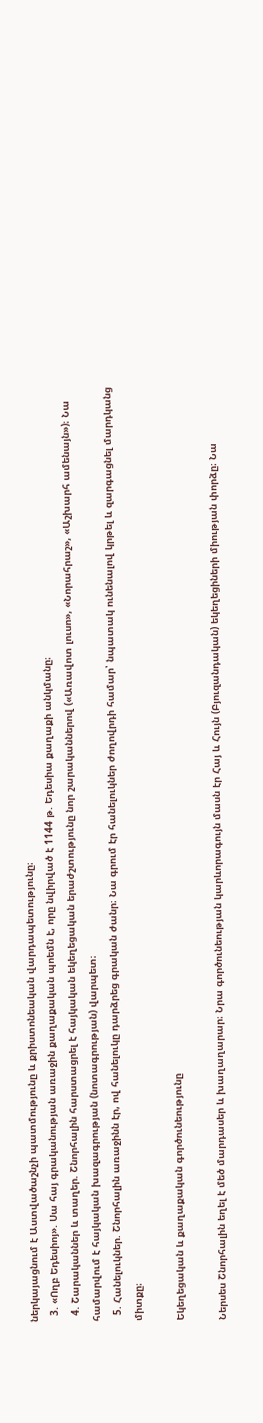ներկայացնում է Աստվածաշնչի պատմությունը և քրիստոնեական վարդապետությունը։
  3. «Ողբ Եդեսիոյ». Սա հայ գրականության առաջին քաղաքական պոեմն է, որը նվիրված է 1144 թ. Եդեսիա քաղաքի անկմանը։
  4. Շարականներ և տաղեր. Շնորհալին հարստացրել է հայկական եկեղեցական երաժշտությունը նոր շարականներով («Առավոտ լուսո», «Նորահրաշ», «Աշխարհ ամենայն»)։ Նա համարվում է հայկական խազագրության (նոտագրության) վարպետ։
  5. Հանելուկներ. Շնորհալին առաջինն էր, ով հանելուկը դարձրեց գրական ժանր։ Նա գրում էր հանելուկներ ժողովրդի համար՝ նպատակ ունենալով կրթել և զարգացնել մարդկանց միտքը։

Եկեղեցական և քաղաքական գործունեությունը

Ներսես Շնորհալին եղել է մեծ մարդասեր և խաղաղարար։ Նրա գործունեության կարևորագույն մասն էր Հայ և Հույն (Բյուզանդական) եկեղեցիների միության փորձը։ Նա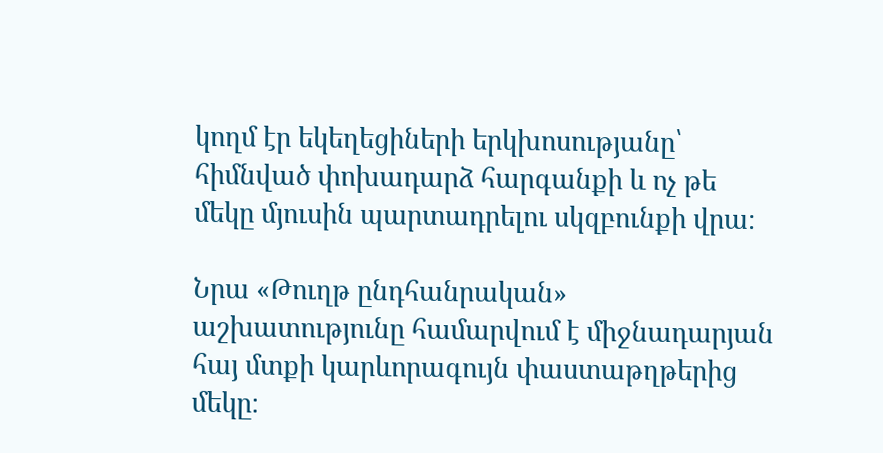կողմ էր եկեղեցիների երկխոսությանը՝ հիմնված փոխադարձ հարգանքի և ոչ թե մեկը մյուսին պարտադրելու սկզբունքի վրա։

Նրա «Թուղթ ընդհանրական» աշխատությունը համարվում է միջնադարյան հայ մտքի կարևորագույն փաստաթղթերից մեկը։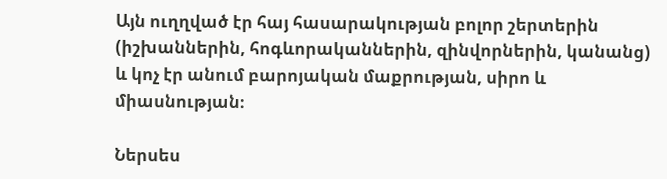Այն ուղղված էր հայ հասարակության բոլոր շերտերին (իշխաններին, հոգևորականներին, զինվորներին, կանանց) և կոչ էր անում բարոյական մաքրության, սիրո և միասնության։

Ներսես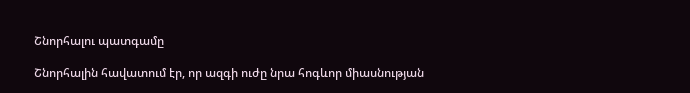Շնորհալու պատգամը

Շնորհալին հավատում էր, որ ազգի ուժը նրա հոգևոր միասնության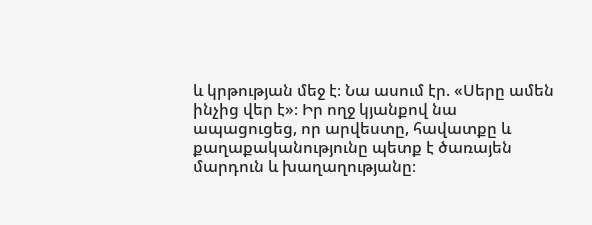և կրթության մեջ է։ Նա ասում էր. «Սերը ամեն ինչից վեր է»։ Իր ողջ կյանքով նա ապացուցեց, որ արվեստը, հավատքը և քաղաքականությունը պետք է ծառայեն մարդուն և խաղաղությանը։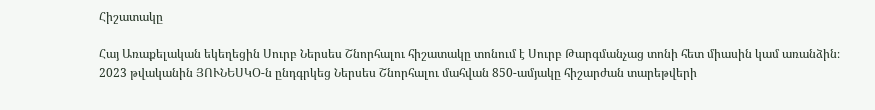Հիշատակը

Հայ Առաքելական եկեղեցին Սուրբ Ներսես Շնորհալու հիշատակը տոնում է Սուրբ Թարգմանչաց տոնի հետ միասին կամ առանձին։ 2023 թվականին ՅՈՒՆԵՍԿՕ-ն ընդգրկեց Ներսես Շնորհալու մահվան 850-ամյակը հիշարժան տարեթվերի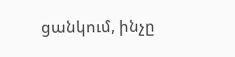ցանկում, ինչը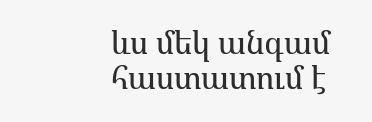ևս մեկ անգամ հաստատում է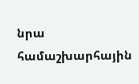նրա համաշխարհային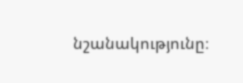նշանակությունը։